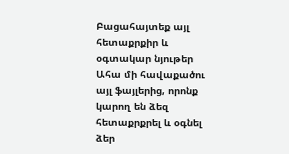Բացահայտեք այլ հետաքրքիր և օգտակար նյութեր
Ահա մի հավաքածու այլ ֆայլերից, որոնք կարող են ձեզ հետաքրքրել և օգնել ձեր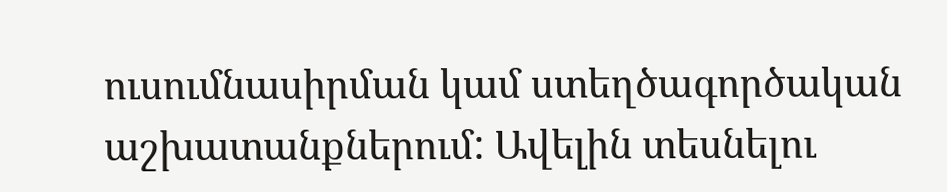ուսումնասիրման կամ ստեղծագործական աշխատանքներում: Ավելին տեսնելու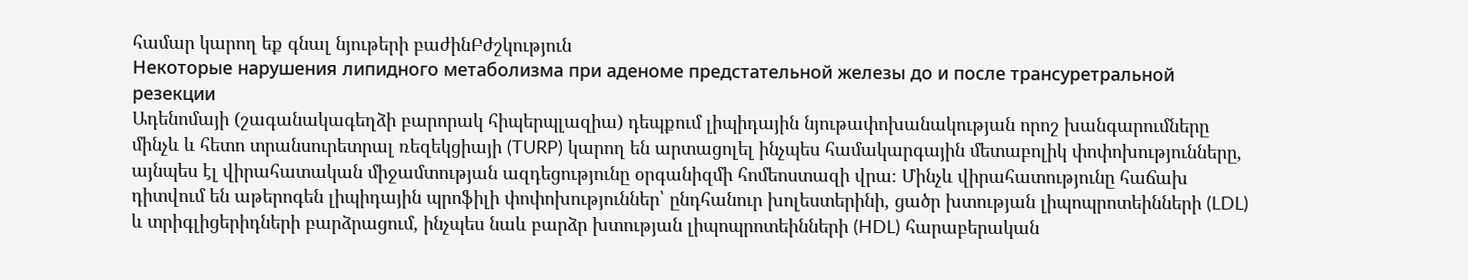համար կարող եք գնալ նյութերի բաժինԲժշկություն
Некоторые нарушения липидного метаболизма при аденоме предстательной железы до и после трансуретральной резекции
Ադենոմայի (շագանակագեղձի բարորակ հիպերպլազիա) դեպքում լիպիդային նյութափոխանակության որոշ խանգարումները մինչև և հետո տրանսուրետրալ ռեզեկցիայի (TURP) կարող են արտացոլել ինչպես համակարգային մետաբոլիկ փոփոխությունները, այնպես էլ վիրահատական միջամտության ազդեցությունը օրգանիզմի հոմեոստազի վրա։ Մինչև վիրահատությունը հաճախ դիտվում են աթերոգեն լիպիդային պրոֆիլի փոփոխություններ՝ ընդհանուր խոլեստերինի, ցածր խտության լիպոպրոտեինների (LDL) և տրիգլիցերիդների բարձրացում, ինչպես նաև բարձր խտության լիպոպրոտեինների (HDL) հարաբերական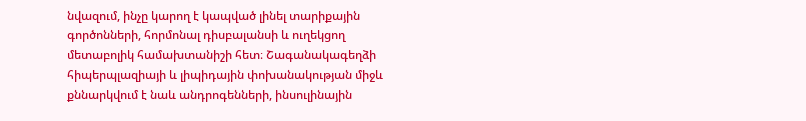նվազում, ինչը կարող է կապված լինել տարիքային գործոնների, հորմոնալ դիսբալանսի և ուղեկցող մետաբոլիկ համախտանիշի հետ։ Շագանակագեղձի հիպերպլազիայի և լիպիդային փոխանակության միջև քննարկվում է նաև անդրոգենների, ինսուլինային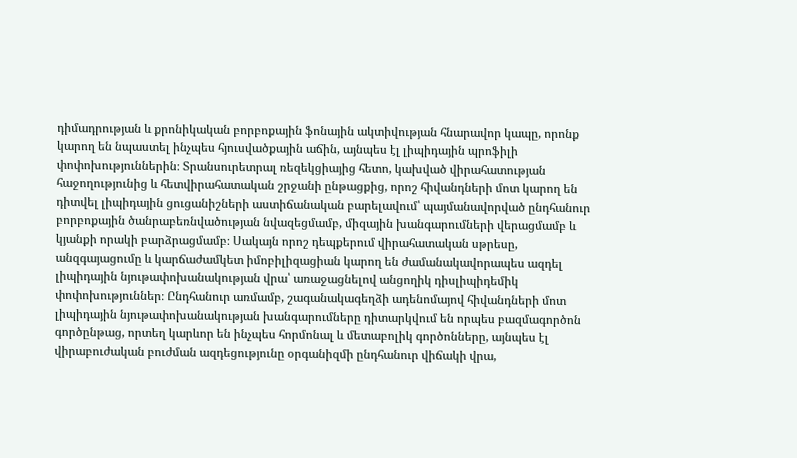դիմադրության և քրոնիկական բորբոքային ֆոնային ակտիվության հնարավոր կապը, որոնք կարող են նպաստել ինչպես հյուսվածքային աճին, այնպես էլ լիպիդային պրոֆիլի փոփոխություններին։ Տրանսուրետրալ ռեզեկցիայից հետո, կախված վիրահատության հաջողությունից և հետվիրահատական շրջանի ընթացքից, որոշ հիվանդների մոտ կարող են դիտվել լիպիդային ցուցանիշների աստիճանական բարելավում՝ պայմանավորված ընդհանուր բորբոքային ծանրաբեռնվածության նվազեցմամբ, միզային խանգարումների վերացմամբ և կյանքի որակի բարձրացմամբ։ Սակայն որոշ դեպքերում վիրահատական սթրեսը, անզգայացումը և կարճաժամկետ իմոբիլիզացիան կարող են ժամանակավորապես ազդել լիպիդային նյութափոխանակության վրա՝ առաջացնելով անցողիկ դիսլիպիդեմիկ փոփոխություններ։ Ընդհանուր առմամբ, շագանակագեղձի ադենոմայով հիվանդների մոտ լիպիդային նյութափոխանակության խանգարումները դիտարկվում են որպես բազմագործոն գործընթաց, որտեղ կարևոր են ինչպես հորմոնալ և մետաբոլիկ գործոնները, այնպես էլ վիրաբուժական բուժման ազդեցությունը օրգանիզմի ընդհանուր վիճակի վրա,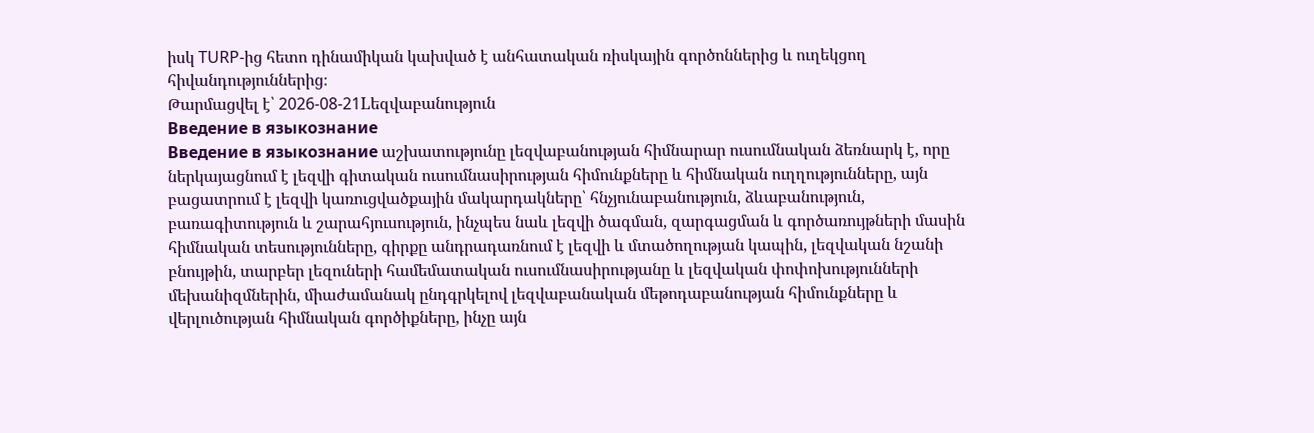իսկ TURP-ից հետո դինամիկան կախված է անհատական ռիսկային գործոններից և ուղեկցող հիվանդություններից։
Թարմացվել է՝ 2026-08-21Lեզվաբանություն
Введение в языкознание
Введение в языкознание աշխատությունը լեզվաբանության հիմնարար ուսումնական ձեռնարկ է, որը ներկայացնում է լեզվի գիտական ուսումնասիրության հիմունքները և հիմնական ուղղությունները, այն բացատրում է լեզվի կառուցվածքային մակարդակները՝ հնչյունաբանություն, ձևաբանություն, բառագիտություն և շարահյուսություն, ինչպես նաև լեզվի ծագման, զարգացման և գործառույթների մասին հիմնական տեսությունները, գիրքը անդրադառնում է լեզվի և մտածողության կապին, լեզվական նշանի բնույթին, տարբեր լեզուների համեմատական ուսումնասիրությանը և լեզվական փոփոխությունների մեխանիզմներին, միաժամանակ ընդգրկելով լեզվաբանական մեթոդաբանության հիմունքները և վերլուծության հիմնական գործիքները, ինչը այն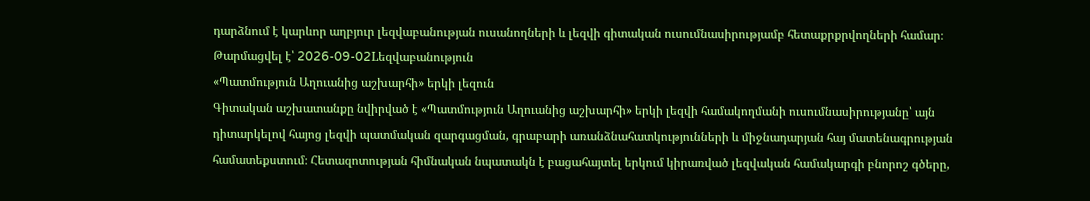դարձնում է կարևոր աղբյուր լեզվաբանության ուսանողների և լեզվի գիտական ուսումնասիրությամբ հետաքրքրվողների համար։
Թարմացվել է՝ 2026-09-02Lեզվաբանություն
«Պատմություն Աղուանից աշխարհի» երկի լեզուն
Գիտական աշխատանքը նվիրված է «Պատմություն Աղուանից աշխարհի» երկի լեզվի համակողմանի ուսումնասիրությանը՝ այն դիտարկելով հայոց լեզվի պատմական զարգացման, գրաբարի առանձնահատկությունների և միջնադարյան հայ մատենագրության համատեքստում։ Հետազոտության հիմնական նպատակն է բացահայտել երկում կիրառված լեզվական համակարգի բնորոշ գծերը,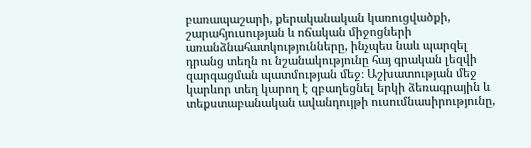բառապաշարի, քերականական կառուցվածքի, շարահյուսության և ոճական միջոցների առանձնահատկությունները, ինչպես նաև պարզել դրանց տեղն ու նշանակությունը հայ գրական լեզվի զարգացման պատմության մեջ։ Աշխատության մեջ կարևոր տեղ կարող է զբաղեցնել երկի ձեռագրային և տեքստաբանական ավանդույթի ուսումնասիրությունը,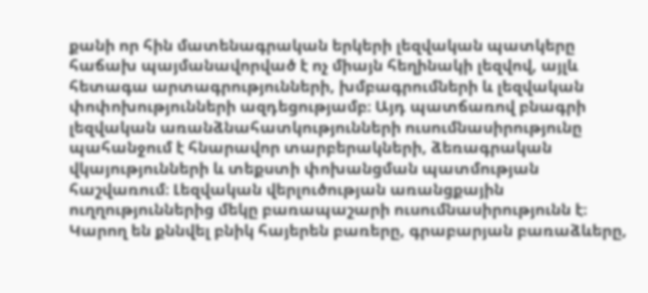քանի որ հին մատենագրական երկերի լեզվական պատկերը հաճախ պայմանավորված է ոչ միայն հեղինակի լեզվով, այլև հետագա արտագրությունների, խմբագրումների և լեզվական փոփոխությունների ազդեցությամբ։ Այդ պատճառով բնագրի լեզվական առանձնահատկությունների ուսումնասիրությունը պահանջում է հնարավոր տարբերակների, ձեռագրական վկայությունների և տեքստի փոխանցման պատմության հաշվառում։ Լեզվական վերլուծության առանցքային ուղղություններից մեկը բառապաշարի ուսումնասիրությունն է։ Կարող են քննվել բնիկ հայերեն բառերը, գրաբարյան բառաձևերը,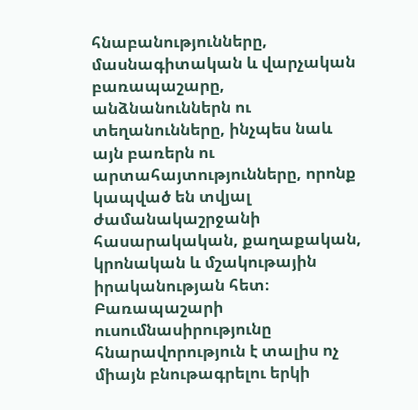հնաբանությունները, մասնագիտական և վարչական բառապաշարը, անձնանուններն ու տեղանունները, ինչպես նաև այն բառերն ու արտահայտությունները, որոնք կապված են տվյալ ժամանակաշրջանի հասարակական, քաղաքական, կրոնական և մշակութային իրականության հետ։ Բառապաշարի ուսումնասիրությունը հնարավորություն է տալիս ոչ միայն բնութագրելու երկի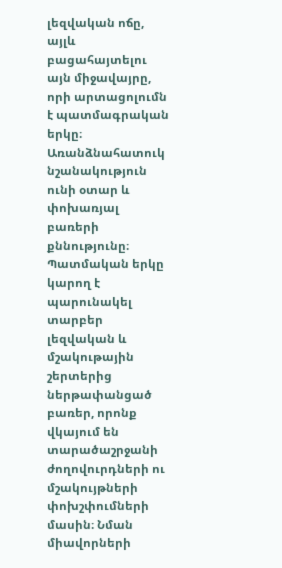լեզվական ոճը, այլև բացահայտելու այն միջավայրը, որի արտացոլումն է պատմագրական երկը։ Առանձնահատուկ նշանակություն ունի օտար և փոխառյալ բառերի քննությունը։ Պատմական երկը կարող է պարունակել տարբեր լեզվական և մշակութային շերտերից ներթափանցած բառեր, որոնք վկայում են տարածաշրջանի ժողովուրդների ու մշակույթների փոխշփումների մասին։ Նման միավորների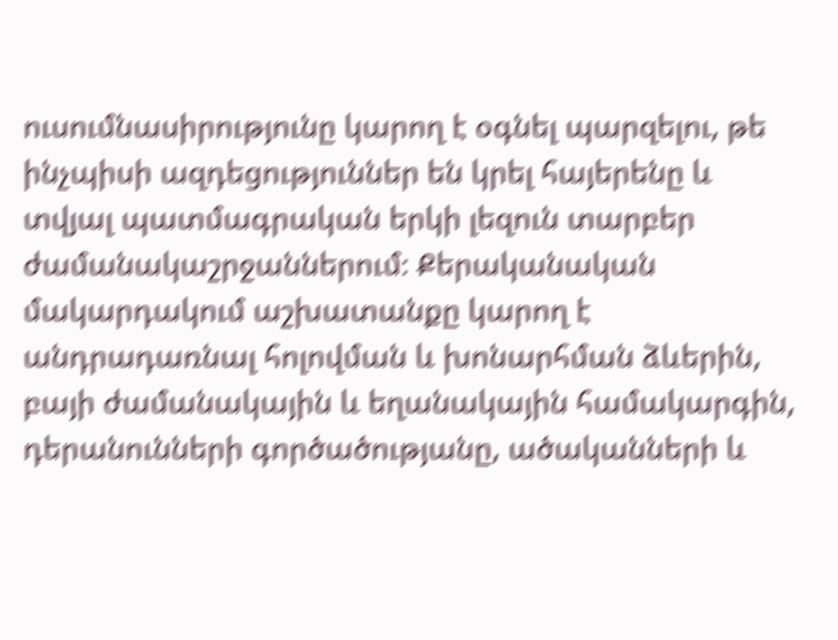ուսումնասիրությունը կարող է օգնել պարզելու, թե ինչպիսի ազդեցություններ են կրել հայերենը և տվյալ պատմագրական երկի լեզուն տարբեր ժամանակաշրջաններում։ Քերականական մակարդակում աշխատանքը կարող է անդրադառնալ հոլովման և խոնարհման ձևերին, բայի ժամանակային և եղանակային համակարգին, դերանունների գործածությանը, ածականների և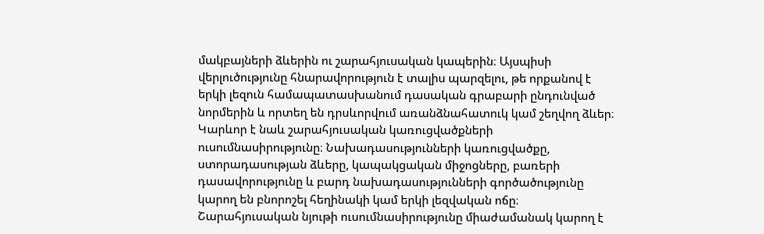մակբայների ձևերին ու շարահյուսական կապերին։ Այսպիսի վերլուծությունը հնարավորություն է տալիս պարզելու, թե որքանով է երկի լեզուն համապատասխանում դասական գրաբարի ընդունված նորմերին և որտեղ են դրսևորվում առանձնահատուկ կամ շեղվող ձևեր։ Կարևոր է նաև շարահյուսական կառուցվածքների ուսումնասիրությունը։ Նախադասությունների կառուցվածքը, ստորադասության ձևերը, կապակցական միջոցները, բառերի դասավորությունը և բարդ նախադասությունների գործածությունը կարող են բնորոշել հեղինակի կամ երկի լեզվական ոճը։ Շարահյուսական նյութի ուսումնասիրությունը միաժամանակ կարող է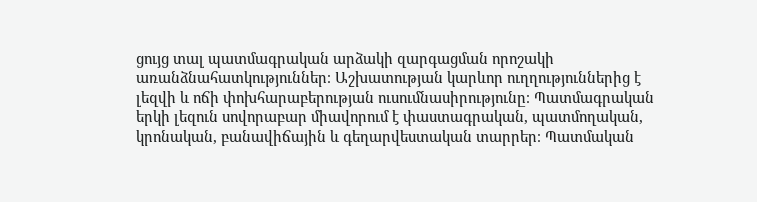ցույց տալ պատմագրական արձակի զարգացման որոշակի առանձնահատկություններ։ Աշխատության կարևոր ուղղություններից է լեզվի և ոճի փոխհարաբերության ուսումնասիրությունը։ Պատմագրական երկի լեզուն սովորաբար միավորում է փաստագրական, պատմողական, կրոնական, բանավիճային և գեղարվեստական տարրեր։ Պատմական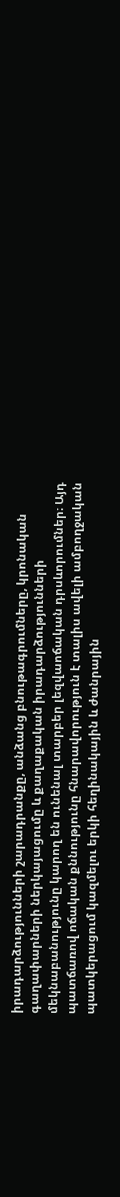իրադարձությունների շարադրանքը, անձանց բնութագրումները, կրոնական գաղափարների ներկայացումը և քաղաքական իրադարձությունների մեկնաբանությունը կարող են ունենալ տարբեր լեզվաոճական դրսևորումներ։ Այդ պատճառով ոճական քննությունը հնարավորություն է տալիս ավելի ամբողջական պատկերացում կազմելու երկի հեղինակային և ժանրային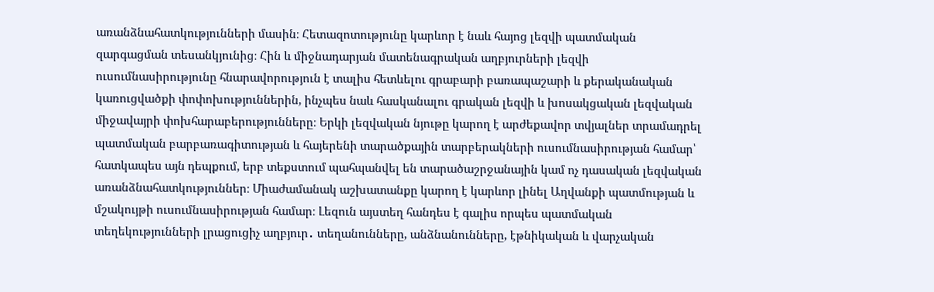առանձնահատկությունների մասին։ Հետազոտությունը կարևոր է նաև հայոց լեզվի պատմական զարգացման տեսանկյունից։ Հին և միջնադարյան մատենագրական աղբյուրների լեզվի ուսումնասիրությունը հնարավորություն է տալիս հետևելու գրաբարի բառապաշարի և քերականական կառուցվածքի փոփոխություններին, ինչպես նաև հասկանալու գրական լեզվի և խոսակցական լեզվական միջավայրի փոխհարաբերությունները։ Երկի լեզվական նյութը կարող է արժեքավոր տվյալներ տրամադրել պատմական բարբառագիտության և հայերենի տարածքային տարբերակների ուսումնասիրության համար՝ հատկապես այն դեպքում, երբ տեքստում պահպանվել են տարածաշրջանային կամ ոչ դասական լեզվական առանձնահատկություններ։ Միաժամանակ աշխատանքը կարող է կարևոր լինել Աղվանքի պատմության և մշակույթի ուսումնասիրության համար։ Լեզուն այստեղ հանդես է գալիս որպես պատմական տեղեկությունների լրացուցիչ աղբյուր․ տեղանունները, անձնանունները, էթնիկական և վարչական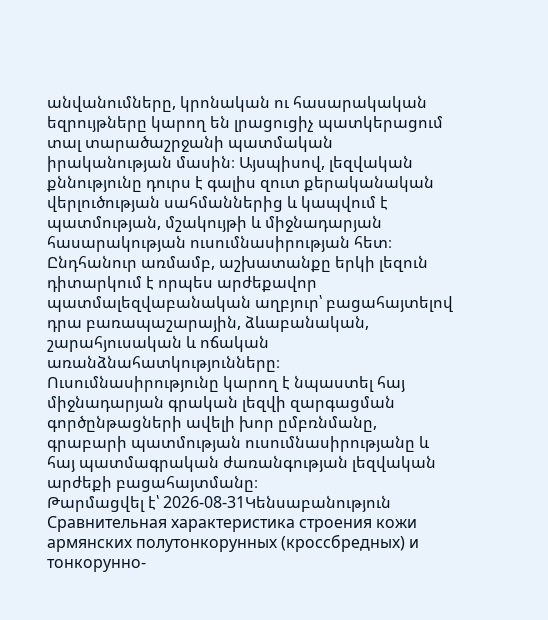անվանումները, կրոնական ու հասարակական եզրույթները կարող են լրացուցիչ պատկերացում տալ տարածաշրջանի պատմական իրականության մասին։ Այսպիսով, լեզվական քննությունը դուրս է գալիս զուտ քերականական վերլուծության սահմաններից և կապվում է պատմության, մշակույթի և միջնադարյան հասարակության ուսումնասիրության հետ։ Ընդհանուր առմամբ, աշխատանքը երկի լեզուն դիտարկում է որպես արժեքավոր պատմալեզվաբանական աղբյուր՝ բացահայտելով դրա բառապաշարային, ձևաբանական, շարահյուսական և ոճական առանձնահատկությունները։ Ուսումնասիրությունը կարող է նպաստել հայ միջնադարյան գրական լեզվի զարգացման գործընթացների ավելի խոր ըմբռնմանը, գրաբարի պատմության ուսումնասիրությանը և հայ պատմագրական ժառանգության լեզվական արժեքի բացահայտմանը։
Թարմացվել է՝ 2026-08-31Կենսաբանություն
Сравнительная характеристика строения кожи армянских полутонкорунных (кроссбредных) и тонкорунно-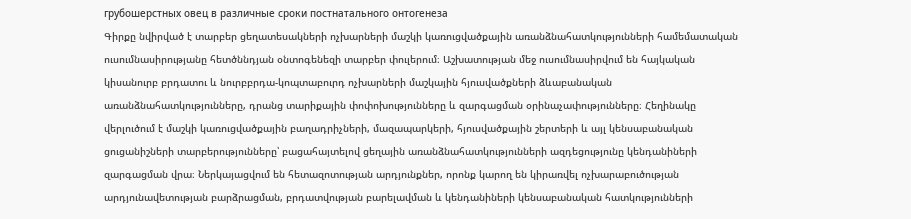грубошерстных овец в различные сроки постнатального онтогенеза
Գիրքը նվիրված է տարբեր ցեղատեսակների ոչխարների մաշկի կառուցվածքային առանձնահատկությունների համեմատական ուսումնասիրությանը հետծննդյան օնտոգենեզի տարբեր փուլերում։ Աշխատության մեջ ուսումնասիրվում են հայկական կիսանուրբ բրդատու և նուրբբրդա-կոպտաբուրդ ոչխարների մաշկային հյուսվածքների ձևաբանական առանձնահատկությունները, դրանց տարիքային փոփոխությունները և զարգացման օրինաչափությունները։ Հեղինակը վերլուծում է մաշկի կառուցվածքային բաղադրիչների, մազապարկերի, հյուսվածքային շերտերի և այլ կենսաբանական ցուցանիշների տարբերությունները՝ բացահայտելով ցեղային առանձնահատկությունների ազդեցությունը կենդանիների զարգացման վրա։ Ներկայացվում են հետազոտության արդյունքներ, որոնք կարող են կիրառվել ոչխարաբուծության արդյունավետության բարձրացման, բրդատվության բարելավման և կենդանիների կենսաբանական հատկությունների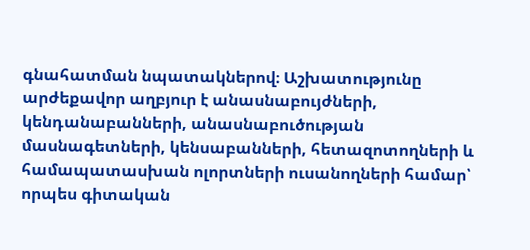գնահատման նպատակներով։ Աշխատությունը արժեքավոր աղբյուր է անասնաբույժների, կենդանաբանների, անասնաբուծության մասնագետների, կենսաբանների, հետազոտողների և համապատասխան ոլորտների ուսանողների համար՝ որպես գիտական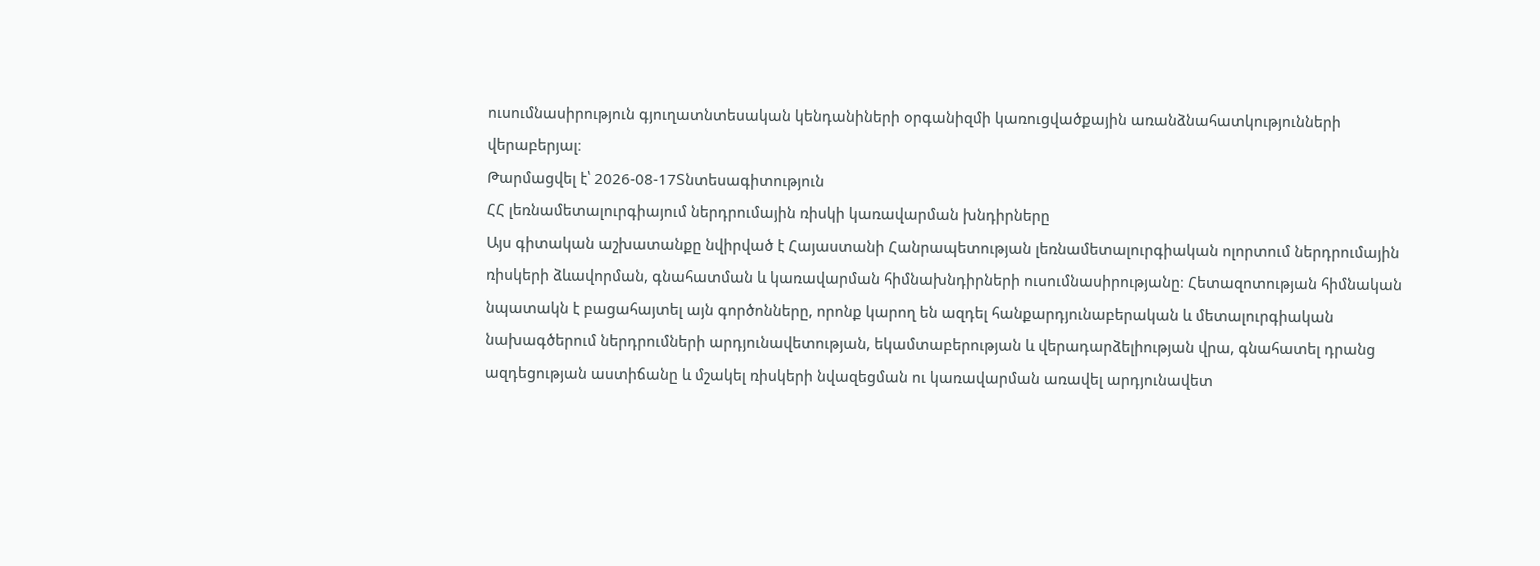ուսումնասիրություն գյուղատնտեսական կենդանիների օրգանիզմի կառուցվածքային առանձնահատկությունների վերաբերյալ։
Թարմացվել է՝ 2026-08-17Տնտեսագիտություն
ՀՀ լեռնամետալուրգիայում ներդրումային ռիսկի կառավարման խնդիրները
Այս գիտական աշխատանքը նվիրված է Հայաստանի Հանրապետության լեռնամետալուրգիական ոլորտում ներդրումային ռիսկերի ձևավորման, գնահատման և կառավարման հիմնախնդիրների ուսումնասիրությանը։ Հետազոտության հիմնական նպատակն է բացահայտել այն գործոնները, որոնք կարող են ազդել հանքարդյունաբերական և մետալուրգիական նախագծերում ներդրումների արդյունավետության, եկամտաբերության և վերադարձելիության վրա, գնահատել դրանց ազդեցության աստիճանը և մշակել ռիսկերի նվազեցման ու կառավարման առավել արդյունավետ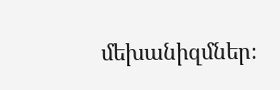մեխանիզմներ։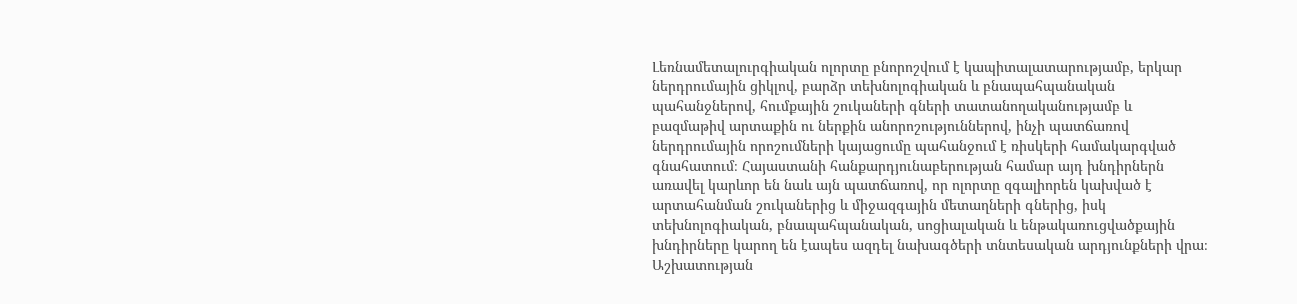Լեռնամետալուրգիական ոլորտը բնորոշվում է կապիտալատարությամբ, երկար ներդրումային ցիկլով, բարձր տեխնոլոգիական և բնապահպանական պահանջներով, հումքային շուկաների գների տատանողականությամբ և բազմաթիվ արտաքին ու ներքին անորոշություններով, ինչի պատճառով ներդրումային որոշումների կայացումը պահանջում է ռիսկերի համակարգված գնահատում։ Հայաստանի հանքարդյունաբերության համար այդ խնդիրներն առավել կարևոր են նաև այն պատճառով, որ ոլորտը զգալիորեն կախված է արտահանման շուկաներից և միջազգային մետաղների գներից, իսկ տեխնոլոգիական, բնապահպանական, սոցիալական և ենթակառուցվածքային խնդիրները կարող են էապես ազդել նախագծերի տնտեսական արդյունքների վրա։ Աշխատության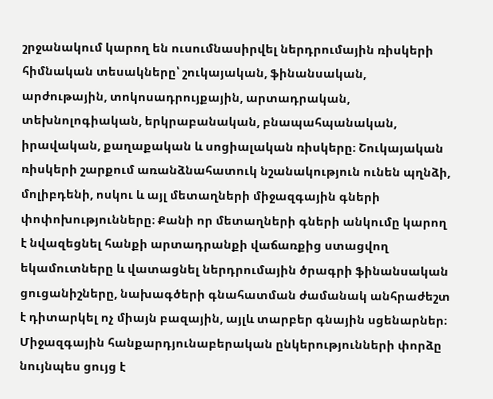շրջանակում կարող են ուսումնասիրվել ներդրումային ռիսկերի հիմնական տեսակները՝ շուկայական, ֆինանսական, արժութային, տոկոսադրույքային, արտադրական, տեխնոլոգիական, երկրաբանական, բնապահպանական, իրավական, քաղաքական և սոցիալական ռիսկերը։ Շուկայական ռիսկերի շարքում առանձնահատուկ նշանակություն ունեն պղնձի, մոլիբդենի, ոսկու և այլ մետաղների միջազգային գների փոփոխությունները։ Քանի որ մետաղների գների անկումը կարող է նվազեցնել հանքի արտադրանքի վաճառքից ստացվող եկամուտները և վատացնել ներդրումային ծրագրի ֆինանսական ցուցանիշները, նախագծերի գնահատման ժամանակ անհրաժեշտ է դիտարկել ոչ միայն բազային, այլև տարբեր գնային սցենարներ։ Միջազգային հանքարդյունաբերական ընկերությունների փորձը նույնպես ցույց է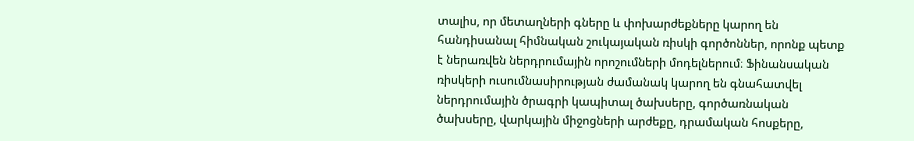տալիս, որ մետաղների գները և փոխարժեքները կարող են հանդիսանալ հիմնական շուկայական ռիսկի գործոններ, որոնք պետք է ներառվեն ներդրումային որոշումների մոդելներում։ Ֆինանսական ռիսկերի ուսումնասիրության ժամանակ կարող են գնահատվել ներդրումային ծրագրի կապիտալ ծախսերը, գործառնական ծախսերը, վարկային միջոցների արժեքը, դրամական հոսքերը,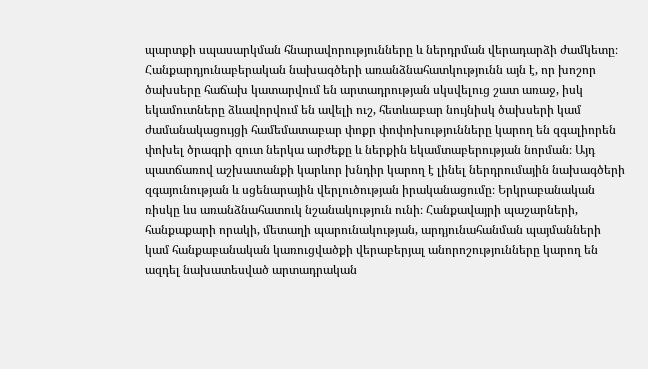պարտքի սպասարկման հնարավորությունները և ներդրման վերադարձի ժամկետը։ Հանքարդյունաբերական նախագծերի առանձնահատկությունն այն է, որ խոշոր ծախսերը հաճախ կատարվում են արտադրության սկսվելուց շատ առաջ, իսկ եկամուտները ձևավորվում են ավելի ուշ, հետևաբար նույնիսկ ծախսերի կամ ժամանակացույցի համեմատաբար փոքր փոփոխությունները կարող են զգալիորեն փոխել ծրագրի զուտ ներկա արժեքը և ներքին եկամտաբերության նորման։ Այդ պատճառով աշխատանքի կարևոր խնդիր կարող է լինել ներդրումային նախագծերի զգայունության և սցենարային վերլուծության իրականացումը։ Երկրաբանական ռիսկը ևս առանձնահատուկ նշանակություն ունի։ Հանքավայրի պաշարների, հանքաքարի որակի, մետաղի պարունակության, արդյունահանման պայմանների կամ հանքաբանական կառուցվածքի վերաբերյալ անորոշությունները կարող են ազդել նախատեսված արտադրական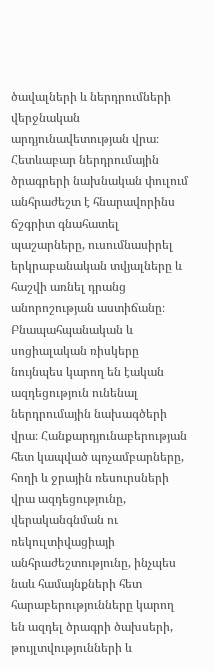ծավալների և ներդրումների վերջնական արդյունավետության վրա։ Հետևաբար ներդրումային ծրագրերի նախնական փուլում անհրաժեշտ է հնարավորինս ճշգրիտ գնահատել պաշարները, ուսումնասիրել երկրաբանական տվյալները և հաշվի առնել դրանց անորոշության աստիճանը։ Բնապահպանական և սոցիալական ռիսկերը նույնպես կարող են էական ազդեցություն ունենալ ներդրումային նախագծերի վրա։ Հանքարդյունաբերության հետ կապված պոչամբարները, հողի և ջրային ռեսուրսների վրա ազդեցությունը, վերականգնման ու ռեկուլտիվացիայի անհրաժեշտությունը, ինչպես նաև համայնքների հետ հարաբերությունները կարող են ազդել ծրագրի ծախսերի, թույլտվությունների և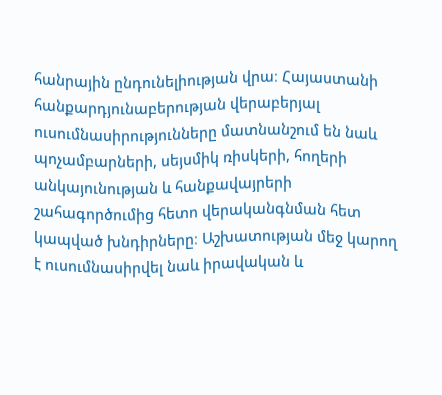հանրային ընդունելիության վրա։ Հայաստանի հանքարդյունաբերության վերաբերյալ ուսումնասիրությունները մատնանշում են նաև պոչամբարների, սեյսմիկ ռիսկերի, հողերի անկայունության և հանքավայրերի շահագործումից հետո վերականգնման հետ կապված խնդիրները։ Աշխատության մեջ կարող է ուսումնասիրվել նաև իրավական և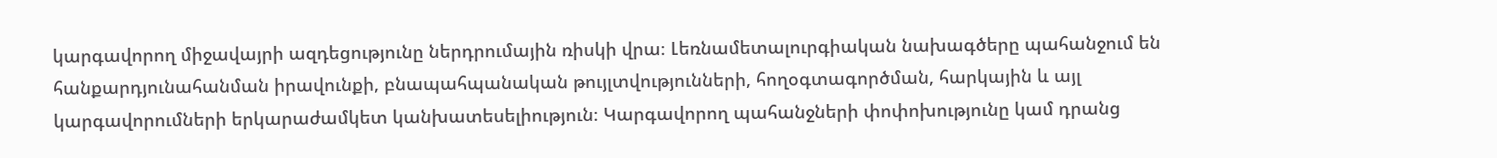կարգավորող միջավայրի ազդեցությունը ներդրումային ռիսկի վրա։ Լեռնամետալուրգիական նախագծերը պահանջում են հանքարդյունահանման իրավունքի, բնապահպանական թույլտվությունների, հողօգտագործման, հարկային և այլ կարգավորումների երկարաժամկետ կանխատեսելիություն։ Կարգավորող պահանջների փոփոխությունը կամ դրանց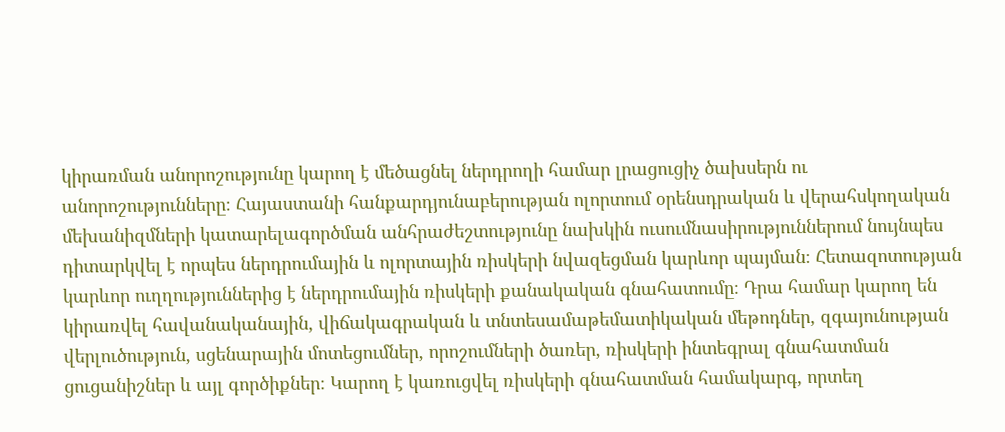կիրառման անորոշությունը կարող է մեծացնել ներդրողի համար լրացուցիչ ծախսերն ու անորոշությունները։ Հայաստանի հանքարդյունաբերության ոլորտում օրենսդրական և վերահսկողական մեխանիզմների կատարելագործման անհրաժեշտությունը նախկին ուսումնասիրություններում նույնպես դիտարկվել է որպես ներդրումային և ոլորտային ռիսկերի նվազեցման կարևոր պայման։ Հետազոտության կարևոր ուղղություններից է ներդրումային ռիսկերի քանակական գնահատումը։ Դրա համար կարող են կիրառվել հավանականային, վիճակագրական և տնտեսամաթեմատիկական մեթոդներ, զգայունության վերլուծություն, սցենարային մոտեցումներ, որոշումների ծառեր, ռիսկերի ինտեգրալ գնահատման ցուցանիշներ և այլ գործիքներ։ Կարող է կառուցվել ռիսկերի գնահատման համակարգ, որտեղ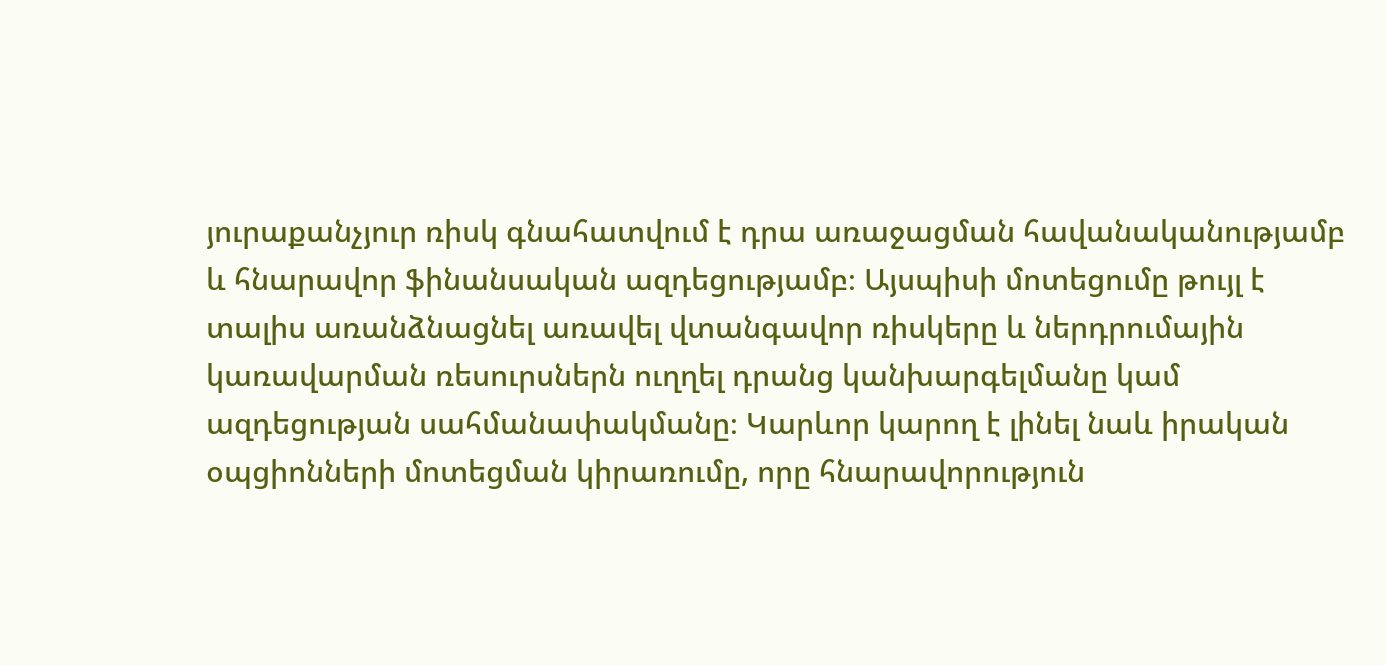յուրաքանչյուր ռիսկ գնահատվում է դրա առաջացման հավանականությամբ և հնարավոր ֆինանսական ազդեցությամբ։ Այսպիսի մոտեցումը թույլ է տալիս առանձնացնել առավել վտանգավոր ռիսկերը և ներդրումային կառավարման ռեսուրսներն ուղղել դրանց կանխարգելմանը կամ ազդեցության սահմանափակմանը։ Կարևոր կարող է լինել նաև իրական օպցիոնների մոտեցման կիրառումը, որը հնարավորություն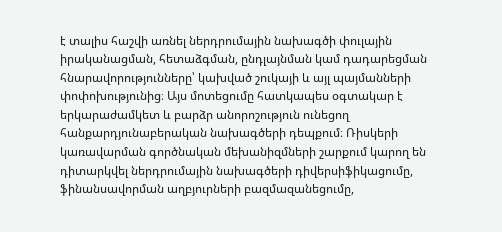է տալիս հաշվի առնել ներդրումային նախագծի փուլային իրականացման, հետաձգման, ընդլայնման կամ դադարեցման հնարավորությունները՝ կախված շուկայի և այլ պայմանների փոփոխությունից։ Այս մոտեցումը հատկապես օգտակար է երկարաժամկետ և բարձր անորոշություն ունեցող հանքարդյունաբերական նախագծերի դեպքում։ Ռիսկերի կառավարման գործնական մեխանիզմների շարքում կարող են դիտարկվել ներդրումային նախագծերի դիվերսիֆիկացումը, ֆինանսավորման աղբյուրների բազմազանեցումը,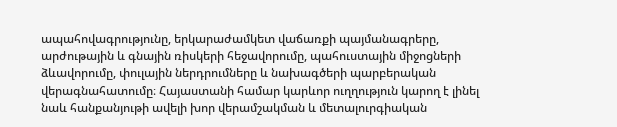ապահովագրությունը, երկարաժամկետ վաճառքի պայմանագրերը, արժութային և գնային ռիսկերի հեջավորումը, պահուստային միջոցների ձևավորումը, փուլային ներդրումները և նախագծերի պարբերական վերագնահատումը։ Հայաստանի համար կարևոր ուղղություն կարող է լինել նաև հանքանյութի ավելի խոր վերամշակման և մետալուրգիական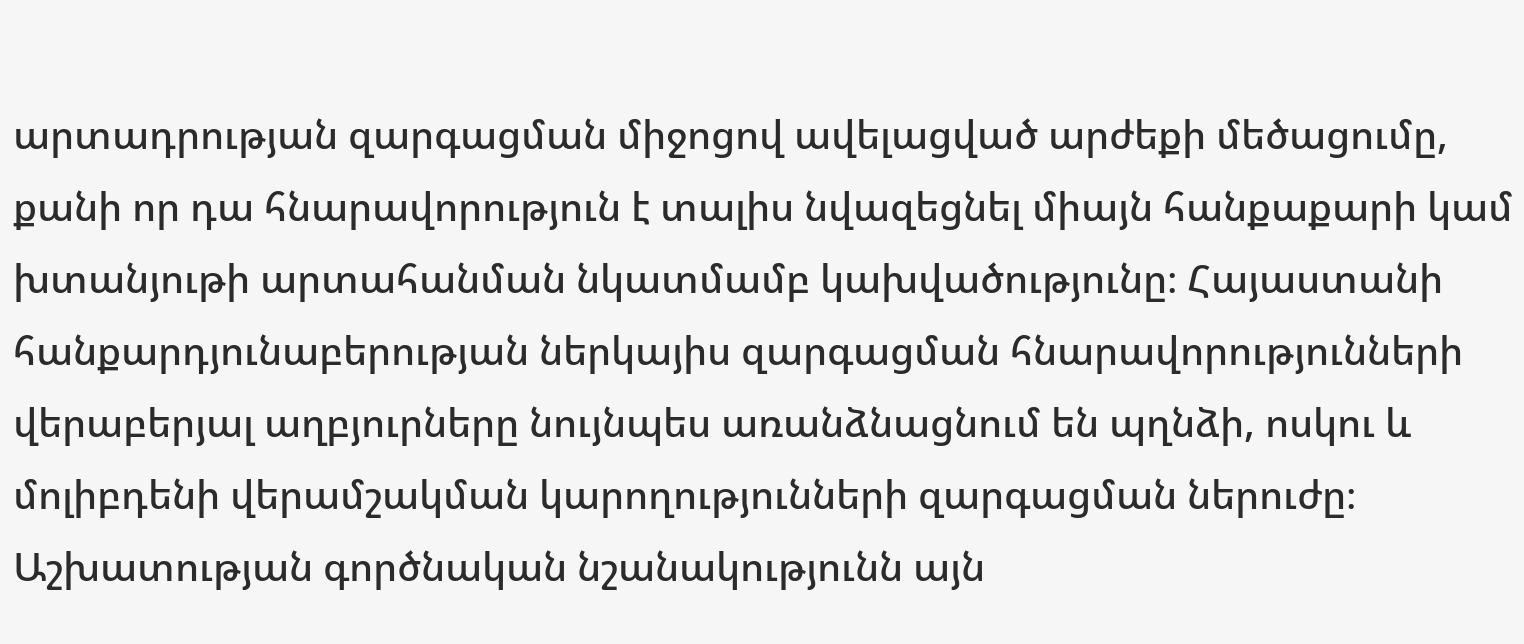արտադրության զարգացման միջոցով ավելացված արժեքի մեծացումը, քանի որ դա հնարավորություն է տալիս նվազեցնել միայն հանքաքարի կամ խտանյութի արտահանման նկատմամբ կախվածությունը։ Հայաստանի հանքարդյունաբերության ներկայիս զարգացման հնարավորությունների վերաբերյալ աղբյուրները նույնպես առանձնացնում են պղնձի, ոսկու և մոլիբդենի վերամշակման կարողությունների զարգացման ներուժը։ Աշխատության գործնական նշանակությունն այն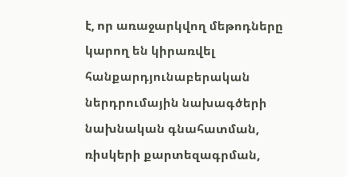է, որ առաջարկվող մեթոդները կարող են կիրառվել հանքարդյունաբերական ներդրումային նախագծերի նախնական գնահատման, ռիսկերի քարտեզագրման,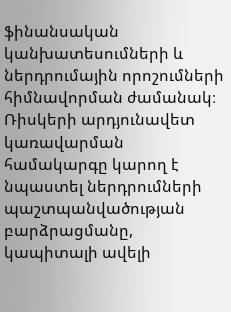ֆինանսական կանխատեսումների և ներդրումային որոշումների հիմնավորման ժամանակ։ Ռիսկերի արդյունավետ կառավարման համակարգը կարող է նպաստել ներդրումների պաշտպանվածության բարձրացմանը, կապիտալի ավելի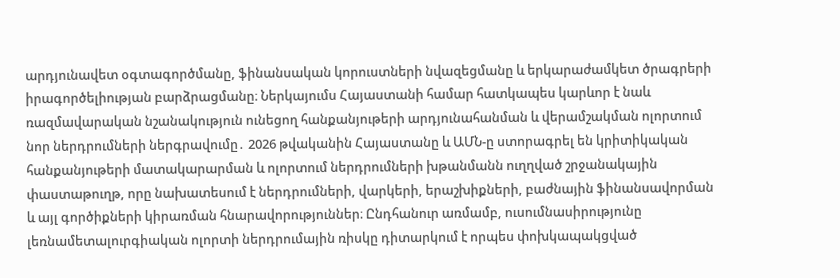արդյունավետ օգտագործմանը, ֆինանսական կորուստների նվազեցմանը և երկարաժամկետ ծրագրերի իրագործելիության բարձրացմանը։ Ներկայումս Հայաստանի համար հատկապես կարևոր է նաև ռազմավարական նշանակություն ունեցող հանքանյութերի արդյունահանման և վերամշակման ոլորտում նոր ներդրումների ներգրավումը․ 2026 թվականին Հայաստանը և ԱՄՆ-ը ստորագրել են կրիտիկական հանքանյութերի մատակարարման և ոլորտում ներդրումների խթանմանն ուղղված շրջանակային փաստաթուղթ, որը նախատեսում է ներդրումների, վարկերի, երաշխիքների, բաժնային ֆինանսավորման և այլ գործիքների կիրառման հնարավորություններ։ Ընդհանուր առմամբ, ուսումնասիրությունը լեռնամետալուրգիական ոլորտի ներդրումային ռիսկը դիտարկում է որպես փոխկապակցված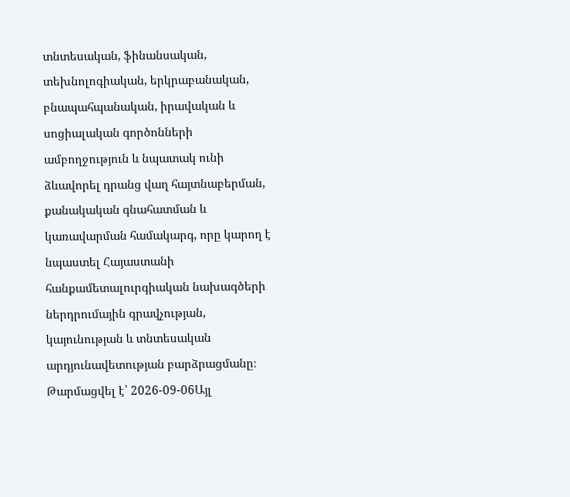տնտեսական, ֆինանսական, տեխնոլոգիական, երկրաբանական, բնապահպանական, իրավական և սոցիալական գործոնների ամբողջություն և նպատակ ունի ձևավորել դրանց վաղ հայտնաբերման, քանակական գնահատման և կառավարման համակարգ, որը կարող է նպաստել Հայաստանի հանքամետալուրգիական նախագծերի ներդրումային գրավչության, կայունության և տնտեսական արդյունավետության բարձրացմանը։
Թարմացվել է՝ 2026-09-06Այլ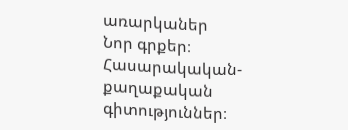առարկաներ
Նոր գրքեր։ Հասարակական-քաղաքական գիտություններ։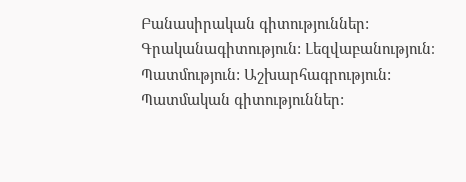Բանասիրական գիտություններ: Գրականագիտություն: Լեզվաբանություն։ Պատմություն: Աշխարհագրություն: Պատմական գիտություններ: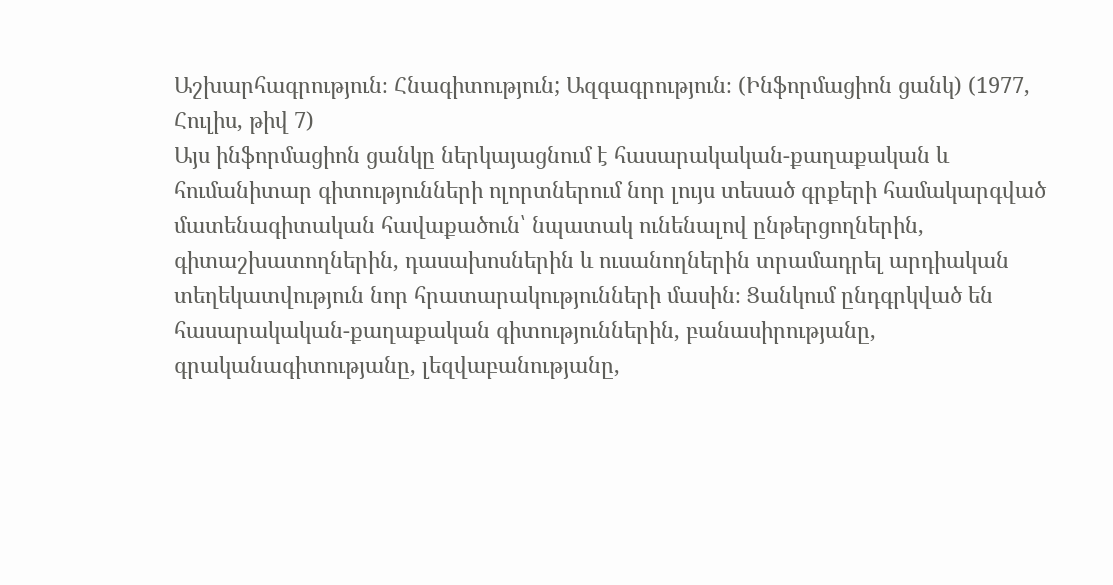Աշխարհագրություն։ Հնագիտություն; Ազգագրություն։ (Ինֆորմացիոն ցանկ) (1977, Հուլիս, թիվ 7)
Այս ինֆորմացիոն ցանկը ներկայացնում է հասարակական-քաղաքական և հումանիտար գիտությունների ոլորտներում նոր լույս տեսած գրքերի համակարգված մատենագիտական հավաքածուն՝ նպատակ ունենալով ընթերցողներին, գիտաշխատողներին, դասախոսներին և ուսանողներին տրամադրել արդիական տեղեկատվություն նոր հրատարակությունների մասին։ Ցանկում ընդգրկված են հասարակական-քաղաքական գիտություններին, բանասիրությանը, գրականագիտությանը, լեզվաբանությանը,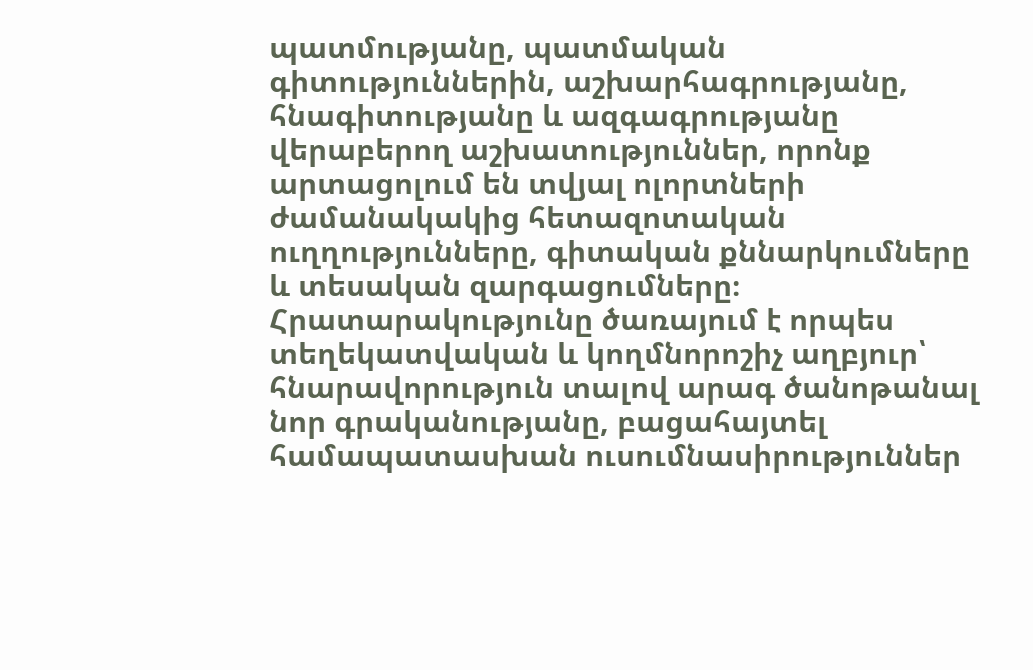պատմությանը, պատմական գիտություններին, աշխարհագրությանը, հնագիտությանը և ազգագրությանը վերաբերող աշխատություններ, որոնք արտացոլում են տվյալ ոլորտների ժամանակակից հետազոտական ուղղությունները, գիտական քննարկումները և տեսական զարգացումները։ Հրատարակությունը ծառայում է որպես տեղեկատվական և կողմնորոշիչ աղբյուր՝ հնարավորություն տալով արագ ծանոթանալ նոր գրականությանը, բացահայտել համապատասխան ուսումնասիրություններ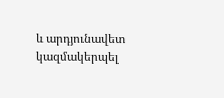և արդյունավետ կազմակերպել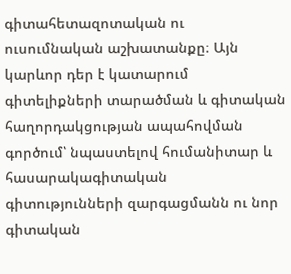գիտահետազոտական ու ուսումնական աշխատանքը։ Այն կարևոր դեր է կատարում գիտելիքների տարածման և գիտական հաղորդակցության ապահովման գործում՝ նպաստելով հումանիտար և հասարակագիտական գիտությունների զարգացմանն ու նոր գիտական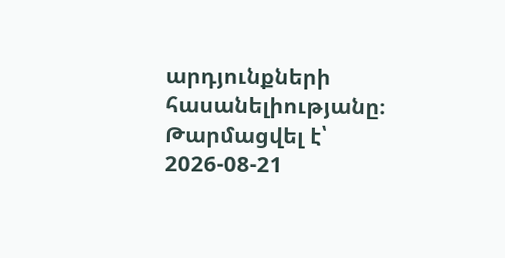արդյունքների հասանելիությանը։
Թարմացվել է՝ 2026-08-21